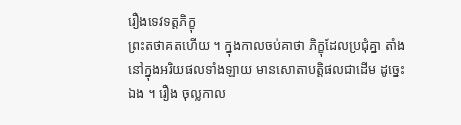រឿងទេវទត្តភិក្ខុ
ព្រះតថាគតហើយ ។ ក្នុងកាលចប់គាថា ភិក្ខុដែលប្រជុំគ្នា តាំងនៅក្នុងអរិយផលទាំងឡាយ មានសោតាបត្តិផលជាដើម ដូច្នេះឯង ។ រឿង ចុល្លកាល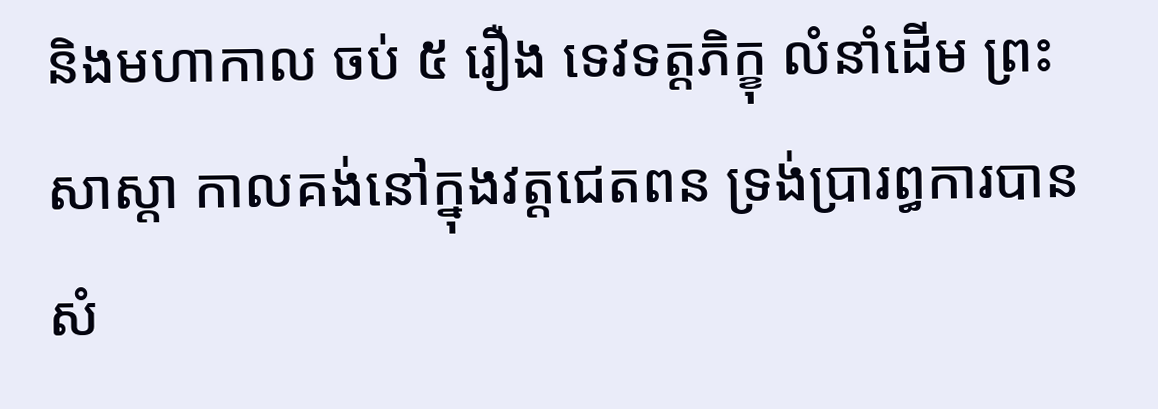និងមហាកាល ចប់ ៥ រឿង ទេវទត្តភិក្ខុ លំនាំដើម ព្រះសាស្តា កាលគង់នៅក្នុងវត្តជេតពន ទ្រង់ប្រារព្ធការបានសំ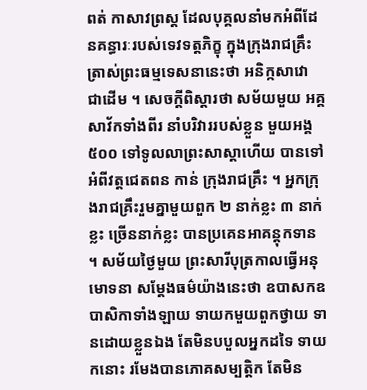ពត់ កាសាវព្រស្ត ដែលបុគ្គលនាំមកអំពីដែនគន្ធារៈរបស់ទេវទត្តភិក្ខុ ក្នុងក្រុងរាជគ្រឹះ ត្រាស់ព្រះធម្មទេសនានេះថា អនិក្កសាវោ ជាដើម ។ សេចក្តីពិស្តារថា សម័យមួយ អគ្គសាវ័កទាំងពីរ នាំបរិវាររបស់ខ្លួន មួយអង្គ ៥០០ ទៅទូលលាព្រះសាស្តាហើយ បានទៅអំពីវត្តជេតពន កាន់ ក្រុងរាជគ្រឹះ ។ អ្នកក្រុងរាជគ្រឹះរួមគ្នាមួយពួក ២ នាក់ខ្លះ ៣ នាក់ខ្លះ ច្រើននាក់ខ្លះ បានប្រគេនអាគន្តុកទាន ។ សម័យថ្ងៃមួយ ព្រះសារីបុត្រកាលធ្វើអនុមោទនា សម្តែងធម៌យ៉ាងនេះថា ឧបាសកឧបាសិកាទាំងឡាយ ទាយកមួយពួកថ្វាយ ទានដោយខ្លួនឯង តែមិនបបួលអ្នកដទៃ ទាយកនោះ រមែងបានភោគសម្បត្តិក តែមិន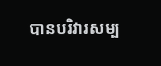បានបរិវារសម្ប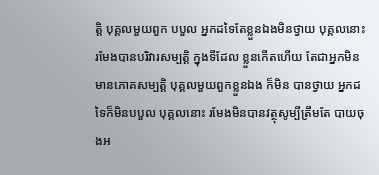ត្តិ បុគ្គលមួយពួក បបួល អ្នកដទៃតែខ្លួនឯងមិនថ្វាយ បុគ្គលនោះ រមែងបានបរិវារសម្បត្តិ ក្នុងទីដែល ខ្លួនកើតហើយ តែជាអ្នកមិនមានភោគសម្បត្តិ បុគ្គលមួយពួកខ្លួនឯង ក៏មិន បានថ្វាយ អ្នកដទៃក៏មិនបបួល បុគ្គលនោះ រមែងមិនបានវត្ថុសូម្បីត្រឹមតែ បាយចុងអ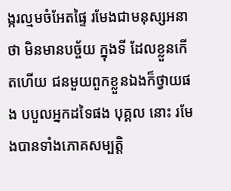ង្ករល្មមចំអែតផ្ទៃ រមែងជាមនុស្សអនាថា មិនមានបច្ច័យ ក្នុងទី ដែលខ្លួនកើតហើយ ជនមួយពួកខ្លួនឯងក៏ថ្វាយផង បបួលអ្នកដទៃផង បុគ្គល នោះ រមែងបានទាំងភោគសម្បត្តិ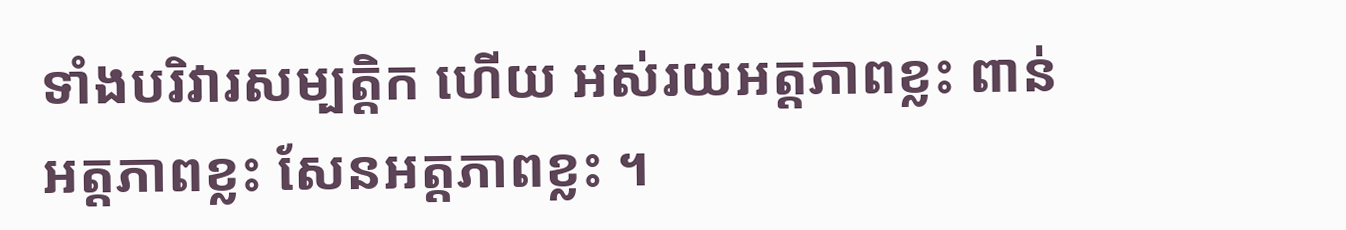ទាំងបរិវារសម្បត្តិក ហើយ អស់រយអត្តភាពខ្លះ ពាន់អត្តភាពខ្លះ សែនអត្តភាពខ្លះ ។